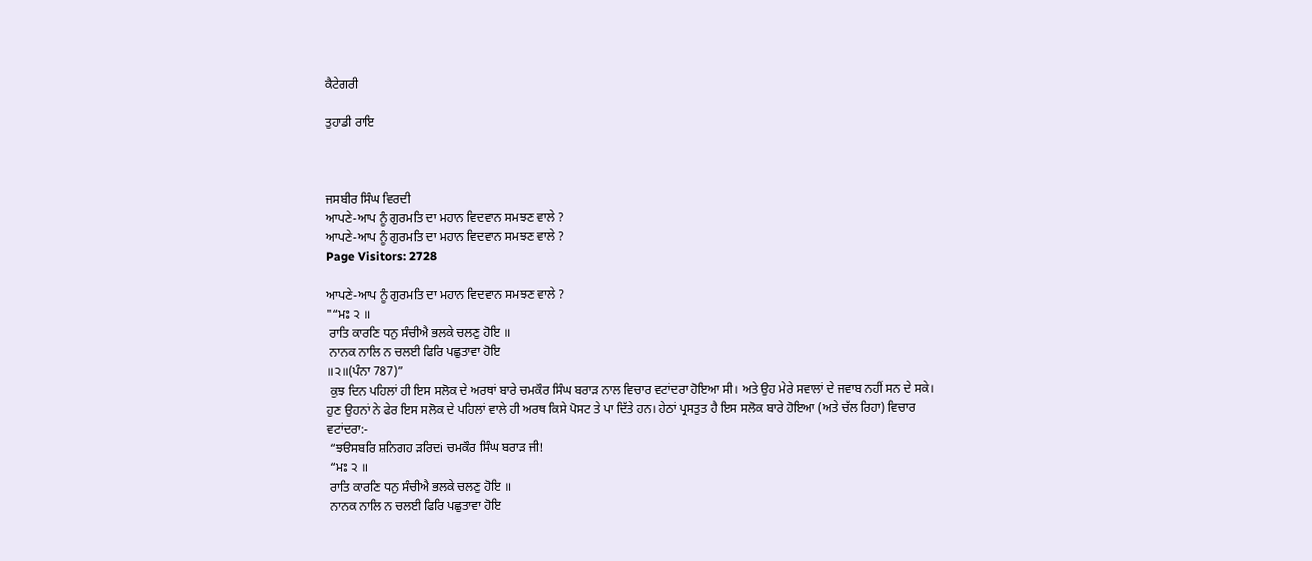ਕੈਟੇਗਰੀ

ਤੁਹਾਡੀ ਰਾਇ



ਜਸਬੀਰ ਸਿੰਘ ਵਿਰਦੀ
ਆਪਣੇ-ਆਪ ਨੂੰ ਗੁਰਮਤਿ ਦਾ ਮਹਾਨ ਵਿਦਵਾਨ ਸਮਝਣ ਵਾਲੇ ?
ਆਪਣੇ-ਆਪ ਨੂੰ ਗੁਰਮਤਿ ਦਾ ਮਹਾਨ ਵਿਦਵਾਨ ਸਮਝਣ ਵਾਲੇ ?
Page Visitors: 2728

ਆਪਣੇ-ਆਪ ਨੂੰ ਗੁਰਮਤਿ ਦਾ ਮਹਾਨ ਵਿਦਵਾਨ ਸਮਝਣ ਵਾਲੇ ?
"“ਮਃ ੨ ॥
 ਰਾਤਿ ਕਾਰਣਿ ਧਨੁ ਸੰਚੀਐ ਭਲਕੇ ਚਲਣੁ ਹੋਇ ॥
 ਨਾਨਕ ਨਾਲਿ ਨ ਚਲਈ ਫਿਰਿ ਪਛੁਤਾਵਾ ਹੋਇ
॥੨॥(ਪੰਨਾ 787)”
 ਕੁਝ ਦਿਨ ਪਹਿਲਾਂ ਹੀ ਇਸ ਸਲੋਕ ਦੇ ਅਰਥਾਂ ਬਾਰੇ ਚਮਕੌਰ ਸਿੰਘ ਬਰਾੜ ਨਾਲ ਵਿਚਾਰ ਵਟਾਂਦਰਾ ਹੋਇਆ ਸੀ। ਅਤੇ ਉਹ ਮੇਰੇ ਸਵਾਲਾਂ ਦੇ ਜਵਾਬ ਨਹੀਂ ਸਨ ਦੇ ਸਕੇ। ਹੁਣ ਉਹਨਾਂ ਨੇ ਫੇਰ ਇਸ ਸਲੋਕ ਦੇ ਪਹਿਲਾਂ ਵਾਲੇ ਹੀ ਅਰਥ ਕਿਸੇ ਪੋਸਟ ਤੇ ਪਾ ਦਿੱਤੇ ਹਨ। ਹੇਠਾਂ ਪ੍ਰਸਤੁਤ ਹੈ ਇਸ ਸਲੋਕ ਬਾਰੇ ਹੋਇਆ (ਅਤੇ ਚੱਲ ਰਿਹਾ) ਵਿਚਾਰ ਵਟਾਂਦਰਾ:-
 “ਝੳਸਬਰਿ ਸ਼ਨਿਗਹ ੜਰਿਦi ਚਮਕੌਰ ਸਿੰਘ ਬਰਾੜ ਜੀ!
 “ਮਃ ੨ ॥
 ਰਾਤਿ ਕਾਰਣਿ ਧਨੁ ਸੰਚੀਐ ਭਲਕੇ ਚਲਣੁ ਹੋਇ ॥
 ਨਾਨਕ ਨਾਲਿ ਨ ਚਲਈ ਫਿਰਿ ਪਛੁਤਾਵਾ ਹੋਇ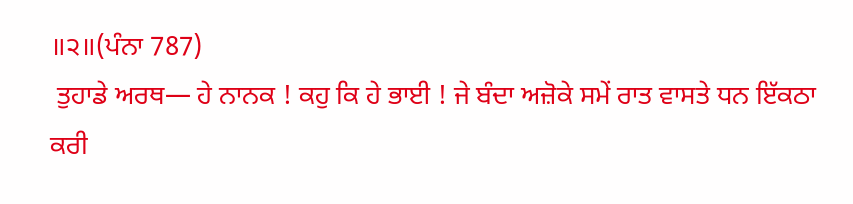॥੨॥(ਪੰਨਾ 787)
 ਤੁਹਾਡੇ ਅਰਥ— ਹੇ ਨਾਨਕ ! ਕਹੁ ਕਿ ਹੇ ਭਾਈ ! ਜੇ ਬੰਦਾ ਅਜ਼ੋਕੇ ਸਮੇਂ ਰਾਤ ਵਾਸਤੇ ਧਨ ਇੱਕਠਾ ਕਰੀ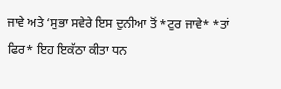ਜਾਵੇ ਅਤੇ ‘ਸੁਭਾ ਸਵੇਰੇ ਇਸ ਦੁਨੀਆ ਤੋਂ *ਟੁਰ ਜਾਵੇ* *ਤਾਂ ਫਿਰ* ਇਹ ਇਕੱਠਾ ਕੀਤਾ ਧਨ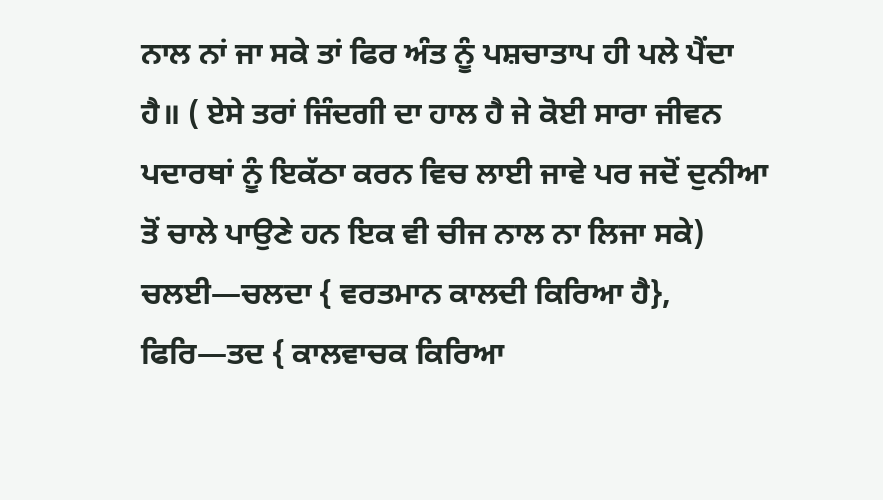ਨਾਲ ਨਾਂ ਜਾ ਸਕੇ ਤਾਂ ਫਿਰ ਅੰਤ ਨੂੰ ਪਸ਼ਚਾਤਾਪ ਹੀ ਪਲੇ ਪੈਂਦਾ ਹੈ॥ ( ਏਸੇ ਤਰਾਂ ਜਿੰਦਗੀ ਦਾ ਹਾਲ ਹੈ ਜੇ ਕੋਈ ਸਾਰਾ ਜੀਵਨ ਪਦਾਰਥਾਂ ਨੂੰ ਇਕੱਠਾ ਕਰਨ ਵਿਚ ਲਾਈ ਜਾਵੇ ਪਰ ਜਦੋਂ ਦੁਨੀਆ ਤੋਂ ਚਾਲੇ ਪਾਉਣੇ ਹਨ ਇਕ ਵੀ ਚੀਜ ਨਾਲ ਨਾ ਲਿਜਾ ਸਕੇ) ਚਲਈ—ਚਲਦਾ { ਵਰਤਮਾਨ ਕਾਲਦੀ ਕਿਰਿਆ ਹੈ}, ਫਿਰਿ—ਤਦ { ਕਾਲਵਾਚਕ ਕਿਰਿਆ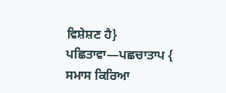ਵਿਸ਼ੇਸ਼ਣ ਹੈ} ਪਛਿਤਾਵਾ—ਪਛਚਾਤਾਪ { ਸਮਾਸ ਕਿਰਿਆ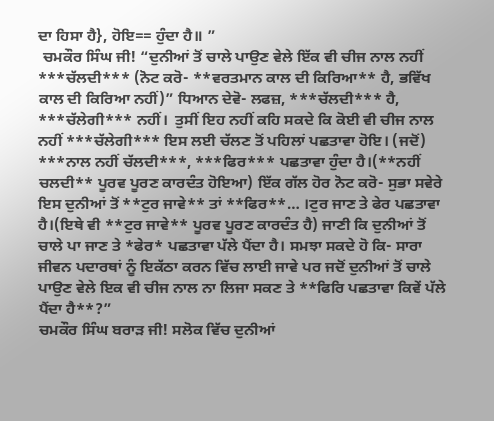ਦਾ ਹਿਸਾ ਹੈ}, ਹੋਇ== ਹੁੰਦਾ ਹੈ॥ ”
 ਚਮਕੌਰ ਸਿੰਘ ਜੀ! “ਦੁਨੀਆਂ ਤੋਂ ਚਾਲੇ ਪਾਉਣ ਵੇਲੇ ਇੱਕ ਵੀ ਚੀਜ ਨਾਲ ਨਹੀਂ ***ਚੱਲਦੀ*** (ਨੋਟ ਕਰੋ- **ਵਰਤਮਾਨ ਕਾਲ ਦੀ ਕਿਰਿਆ** ਹੈ, ਭਵਿੱਖ ਕਾਲ ਦੀ ਕਿਰਿਆ ਨਹੀਂ)” ਧਿਆਨ ਦੇਵੋ- ਲਫਜ਼, ***ਚੱਲਦੀ*** ਹੈ, ***ਚੱਲੇਗੀ*** ਨਹੀਂ।  ਤੁਸੀਂ ਇਹ ਨਹੀਂ ਕਹਿ ਸਕਦੇ ਕਿ ਕੋਈ ਵੀ ਚੀਜ ਨਾਲ ਨਹੀਂ ***ਚੱਲੇਗੀ*** ਇਸ ਲਈ ਚੱਲਣ ਤੋਂ ਪਹਿਲਾਂ ਪਛਤਾਵਾ ਹੋਇ। (ਜਦੋਂ) ***ਨਾਲ ਨਹੀਂ ਚੱਲਦੀ***, ***ਫਿਰ*** ਪਛਤਾਵਾ ਹੁੰਦਾ ਹੈ।(**ਨਹੀਂ ਚਲਦੀ** ਪੂਰਵ ਪੂਰਣ ਕਾਰਦੰਤ ਹੋਇਆ) ਇੱਕ ਗੱਲ ਹੋਰ ਨੋਟ ਕਰੋ- ਸੁਭਾ ਸਵੇਰੇ ਇਸ ਦੁਨੀਆਂ ਤੋਂ **ਟੁਰ ਜਾਵੇ** ਤਾਂ **ਫਿਰ**… ।ਟੁਰ ਜਾਣ ਤੇ ਫੇਰ ਪਛਤਾਵਾ ਹੈ।(ਇਥੇ ਵੀ **ਟੁਰ ਜਾਵੇ** ਪੂਰਵ ਪੂਰਣ ਕਾਰਦੰਤ ਹੈ) ਜਾਣੀ ਕਿ ਦੁਨੀਆਂ ਤੋਂ ਚਾਲੇ ਪਾ ਜਾਣ ਤੇ *ਫੇਰ* ਪਛਤਾਵਾ ਪੱਲੇ ਪੈਂਦਾ ਹੈ। ਸਮਝਾ ਸਕਦੇ ਹੋ ਕਿ- ਸਾਰਾ ਜੀਵਨ ਪਦਾਰਥਾਂ ਨੂੰ ਇਕੱਠਾ ਕਰਨ ਵਿੱਚ ਲਾਈ ਜਾਵੇ ਪਰ ਜਦੋਂ ਦੁਨੀਆਂ ਤੋਂ ਚਾਲੇ ਪਾਉਣ ਵੇਲੇ ਇਕ ਵੀ ਚੀਜ ਨਾਲ ਨਾ ਲਿਜਾ ਸਕਣ ਤੇ **ਫਿਰਿ ਪਛਤਾਵਾ ਕਿਵੇਂ ਪੱਲੇ ਪੈਂਦਾ ਹੈ**?”
ਚਮਕੌਰ ਸਿੰਘ ਬਰਾੜ ਜੀ! ਸਲੋਕ ਵਿੱਚ ਦੁਨੀਆਂ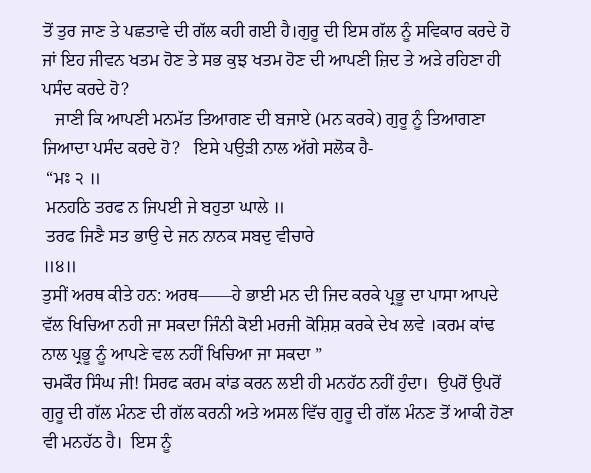ਤੋਂ ਤੁਰ ਜਾਣ ਤੇ ਪਛਤਾਵੇ ਦੀ ਗੱਲ ਕਹੀ ਗਈ ਹੈ।ਗੁਰੂ ਦੀ ਇਸ ਗੱਲ ਨੂੰ ਸਵਿਕਾਰ ਕਰਦੇ ਹੋ ਜਾਂ ਇਹ ਜੀਵਨ ਖਤਮ ਹੋਣ ਤੇ ਸਭ ਕੁਝ ਖਤਮ ਹੋਣ ਦੀ ਆਪਣੀ ਜ਼ਿਦ ਤੇ ਅੜੇ ਰਹਿਣਾ ਹੀ ਪਸੰਦ ਕਰਦੇ ਹੋ?
   ਜਾਣੀ ਕਿ ਆਪਣੀ ਮਨਮੱਤ ਤਿਆਗਣ ਦੀ ਬਜਾਏ (ਮਨ ਕਰਕੇ) ਗੁਰੂ ਨੂੰ ਤਿਆਗਣਾ ਜਿਆਦਾ ਪਸੰਦ ਕਰਦੇ ਹੋ?   ਇਸੇ ਪਉੜੀ ਨਾਲ ਅੱਗੇ ਸਲੋਕ ਹੈ-
 “ਮਃ ੨ ॥
 ਮਨਹਠਿ ਤਰਫ ਨ ਜਿਪਈ ਜੇ ਬਹੁਤਾ ਘਾਲੇ ॥
 ਤਰਫ ਜਿਣੈ ਸਤ ਭਾਉ ਦੇ ਜਨ ਨਾਨਕ ਸਬਦੁ ਵੀਚਾਰੇ
॥੪॥
ਤੁਸੀਂ ਅਰਥ ਕੀਤੇ ਹਨ: ਅਰਥ——ਹੇ ਭਾਈ ਮਨ ਦੀ ਜਿਦ ਕਰਕੇ ਪ੍ਰਭੂ ਦਾ ਪਾਸਾ ਆਪਦੇ ਵੱਲ ਖਿਚਿਆ ਨਹੀ ਜਾ ਸਕਦਾ ਜਿੰਨੀ ਕੋਈ ਮਰਜੀ ਕੋਸ਼ਿਸ਼ ਕਰਕੇ ਦੇਖ ਲਵੇ ।ਕਰਮ ਕਾਂਢ ਨਾਲ ਪ੍ਰਭੂ ਨੂੰ ਆਪਣੇ ਵਲ ਨਹੀਂ ਖਿਚਿਆ ਜਾ ਸਕਦਾ ”
ਚਮਕੌਰ ਸਿੰਘ ਜੀ! ਸਿਰਫ ਕਰਮ ਕਾਂਡ ਕਰਨ ਲਈ ਹੀ ਮਨਹੱਠ ਨਹੀਂ ਹੁੰਦਾ।  ਉਪਰੋਂ ਉਪਰੋਂ ਗੁਰੂ ਦੀ ਗੱਲ ਮੰਨਣ ਦੀ ਗੱਲ ਕਰਨੀ ਅਤੇ ਅਸਲ ਵਿੱਚ ਗੁਰੂ ਦੀ ਗੱਲ ਮੰਨਣ ਤੋਂ ਆਕੀ ਹੋਣਾ ਵੀ ਮਨਹੱਠ ਹੈ।  ਇਸ ਨੂੰ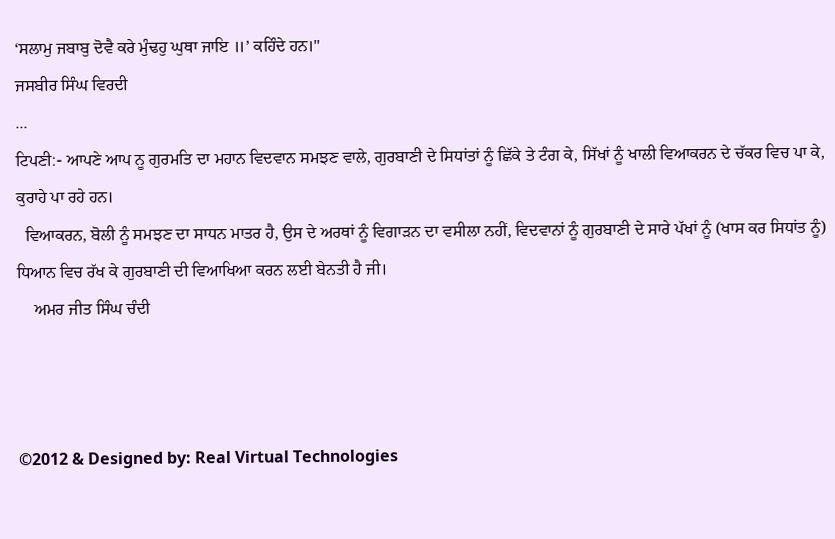‘ਸਲਾਮੁ ਜਬਾਬੁ ਦੋਵੈ ਕਰੇ ਮੁੰਢਹੁ ਘੁਥਾ ਜਾਇ ॥’ ਕਹਿੰਦੇ ਹਨ।"
ਜਸਬੀਰ ਸਿੰਘ ਵਿਰਦੀ
...
ਟਿਪਣੀ:- ਆਪਣੇ ਆਪ ਨੂ ਗੁਰਮਤਿ ਦਾ ਮਹਾਨ ਵਿਦਵਾਨ ਸਮਝਣ ਵਾਲੇ, ਗੁਰਬਾਣੀ ਦੇ ਸਿਧਾਂਤਾਂ ਨੂੰ ਛਿੱਕੇ ਤੇ ਟੰਗ ਕੇ, ਸਿੱਖਾਂ ਨੂੰ ਖਾਲੀ ਵਿਆਕਰਨ ਦੇ ਚੱਕਰ ਵਿਚ ਪਾ ਕੇ, ਕੁਰਾਹੇ ਪਾ ਰਹੇ ਹਨ।
  ਵਿਆਕਰਨ, ਬੋਲੀ ਨੂੰ ਸਮਝਣ ਦਾ ਸਾਧਨ ਮਾਤਰ ਹੈ, ਉਸ ਦੇ ਅਰਥਾਂ ਨੂੰ ਵਿਗਾੜਨ ਦਾ ਵਸੀਲਾ ਨਹੀਂ, ਵਿਦਵਾਨਾਂ ਨੂੰ ਗੁਰਬਾਣੀ ਦੇ ਸਾਰੇ ਪੱਖਾਂ ਨੂੰ (ਖਾਸ ਕਰ ਸਿਧਾਂਤ ਨੂੰ) ਧਿਆਨ ਵਿਚ ਰੱਖ ਕੇ ਗੁਰਬਾਣੀ ਦੀ ਵਿਆਖਿਆ ਕਰਨ ਲਈ ਬੇਨਤੀ ਹੈ ਜੀ।
    ਅਮਰ ਜੀਤ ਸਿੰਘ ਚੰਦੀ



©2012 & Designed by: Real Virtual Technologies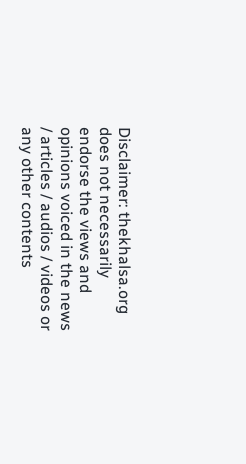Disclaimer: thekhalsa.org does not necessarily endorse the views and opinions voiced in the news / articles / audios / videos or any other contents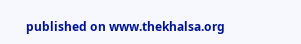published on www.thekhalsa.org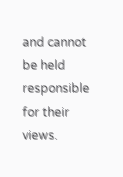and cannot be held responsible for their views.